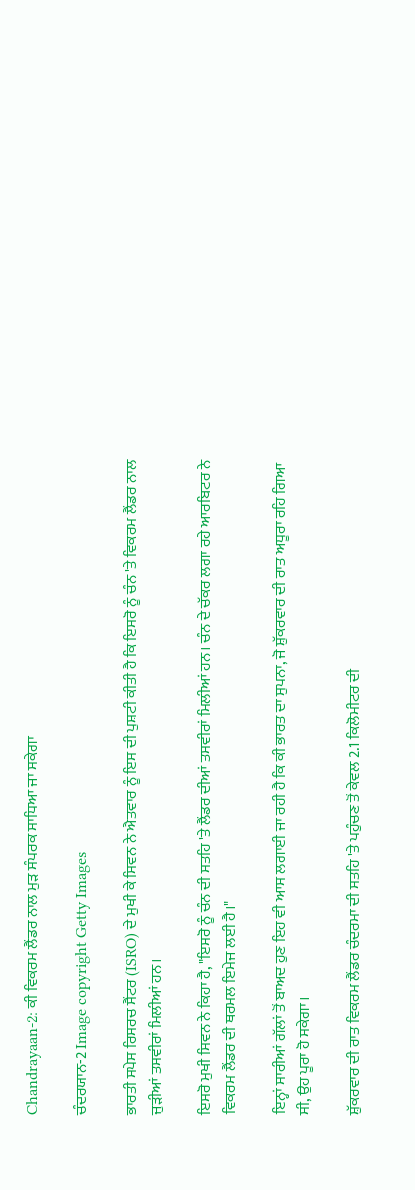Chandrayaan-2: ਕੀ ਵਿਕਰਮ ਲੈਂਡਰ ਨਾਲ ਮੁੜ ਸੰਪਰਕ ਸਾਧਿਆ ਜਾ ਸਕੇਗਾ

ਚੰਦਰਯਾਨ-2 Image copyright Getty Images

ਭਾਰਤੀ ਸਪੇਸ ਰਿਸਰਚ ਸੈਂਟਰ (ISRO) ਦੇ ਮੁਖੀ ਕੇ ਸਿਵਨ ਨੇ ਐਤਵਾਰ ਨੂੰ ਇਸ ਦੀ ਪੁਸ਼ਟੀ ਕੀਤੀ ਹੈ ਕਿ ਇਸਰੋ ਨੂੰ ਚੰਨ 'ਤੇ ਵਿਕਰਮ ਲੈਂਡਰ ਨਾਲ ਜੁੜੀਆਂ ਤਸਵੀਰਾਂ ਮਿਲੀਆਂ ਹਨ।

ਇਸਰੋ ਮੁਖੀ ਸਿਵਨ ਨੇ ਕਿਹਾ ਹੈ, "ਇਸਰੋ ਨੂੰ ਚੰਨ ਦੀ ਸਤਹਿ 'ਤੇ ਲੈਂਡਰ ਦੀਆਂ ਤਸਵੀਰਾਂ ਮਿਲੀਆਂ ਹਨ। ਚੰਨ ਦੇ ਚੱਕਰ ਲਗਾ ਰਹੇ ਆਰਬਿਟਰ ਨੇ ਵਿਕਰਮ ਲੈਂਡਰ ਦੀ ਥਰਮਲ ਇਮੇਜ ਲਈ ਹੈ।"

ਇਨ੍ਹਾਂ ਸਾਰੀਆਂ ਗੱਲਾਂ ਤੋਂ ਬਾਅਦ ਹੁਣ ਇਹ ਵੀ ਆਸ ਲਗਾਈ ਜਾ ਰਹੀ ਹੈ ਕਿ ਕੀ ਭਾਰਤ ਦਾ ਸੁਪਨਾ, ਜੋ ਸ਼ੁੱਕਰਵਾਰ ਦੀ ਰਾਤ ਅਧੂਰਾ ਰਹਿ ਗਿਆ ਸੀ, ਉਹ ਪੂਰਾ ਹੋ ਸਕੇਗਾ।

ਸ਼ੁੱਕਰਵਾਰ ਦੀ ਰਾਤ ਵਿਕਰਮ ਲੈਂਡਰ ਚੰਦਰਮਾ ਦੀ ਸਤਹਿ 'ਤੇ ਪਹੁੰਚਣ ਤੋਂ ਕੇਵਲ 2.1 ਕਿਲੋਮੀਟਰ ਦੀ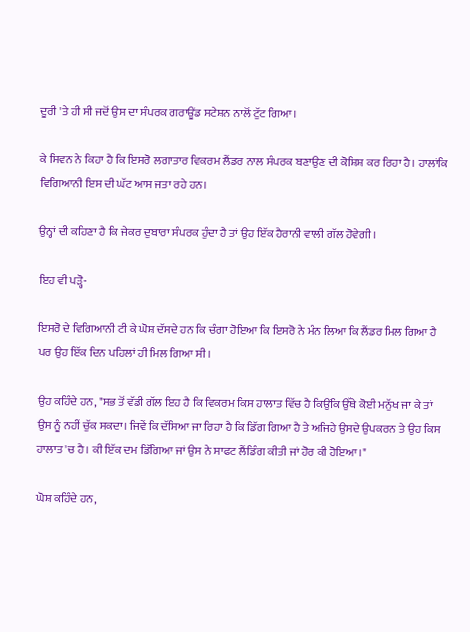ਦੂਰੀ 'ਤੇ ਹੀ ਸੀ ਜਦੋਂ ਉਸ ਦਾ ਸੰਪਰਕ ਗਰਾਊਂਡ ਸਟੇਸ਼ਨ ਨਾਲੋਂ ਟੁੱਟ ਗਿਆ।

ਕੇ ਸਿਵਨ ਨੇ ਕਿਹਾ ਹੈ ਕਿ ਇਸਰੋ ਲਗਾਤਾਰ ਵਿਕਰਮ ਲੈਂਡਰ ਨਾਲ ਸੰਪਰਕ ਬਣਾਉਣ ਦੀ ਕੋਸ਼ਿਸ਼ ਕਰ ਰਿਹਾ ਹੈ। ਹਾਲਾਂਕਿ ਵਿਗਿਆਨੀ ਇਸ ਦੀ ਘੱਟ ਆਸ ਜਤਾ ਰਹੇ ਹਨ।

ਉਨ੍ਹਾਂ ਦੀ ਕਹਿਣਾ ਹੈ ਕਿ ਜੇਕਰ ਦੁਬਾਰਾ ਸੰਪਰਕ ਹੁੰਦਾ ਹੈ ਤਾਂ ਉਹ ਇੱਕ ਹੈਰਾਨੀ ਵਾਲੀ ਗੱਲ ਹੋਵੇਗੀ।

ਇਹ ਵੀ ਪੜ੍ਹੋ-

ਇਸਰੋ ਦੇ ਵਿਗਿਆਨੀ ਟੀ ਕੇ ਘੋਸ਼ ਦੱਸਦੇ ਹਨ ਕਿ ਚੰਗਾ ਹੋਇਆ ਕਿ ਇਸਰੋ ਨੇ ਮੰਨ ਲਿਆ ਕਿ ਲੈਂਡਰ ਮਿਲ ਗਿਆ ਹੈ ਪਰ ਉਹ ਇੱਕ ਦਿਨ ਪਹਿਲਾਂ ਹੀ ਮਿਲ ਗਿਆ ਸੀ।

ਉਹ ਕਹਿੰਦੇ ਹਨ, "ਸਭ ਤੋਂ ਵੱਡੀ ਗੱਲ ਇਹ ਹੈ ਕਿ ਵਿਕਰਮ ਕਿਸ ਹਾਲਾਤ ਵਿੱਚ ਹੈ ਕਿਉਂਕਿ ਉੱਥੇ ਕੋਈ ਮਨੁੱਖ ਜਾ ਕੇ ਤਾਂ ਉਸ ਨੂੰ ਨਹੀਂ ਚੁੱਕ ਸਕਦਾ। ਜਿਵੇਂ ਕਿ ਦੱਸਿਆ ਜਾ ਰਿਹਾ ਹੈ ਕਿ ਡਿੱਗ ਗਿਆ ਹੈ ਤੇ ਅਜਿਹੇ ਉਸਦੇ ਉਪਕਰਨ ਤੇ ਉਹ ਕਿਸ ਹਾਲਾਤ 'ਚ ਹੈ। ਕੀ ਇੱਕ ਦਮ ਡਿੱਗਿਆ ਜਾਂ ਉਸ ਨੇ ਸਾਫਟ ਲੈਂਡਿੰਗ ਕੀਤੀ ਜਾਂ ਹੋਰ ਕੀ ਹੋਇਆ।"

ਘੋਸ਼ ਕਹਿੰਦੇ ਹਨ,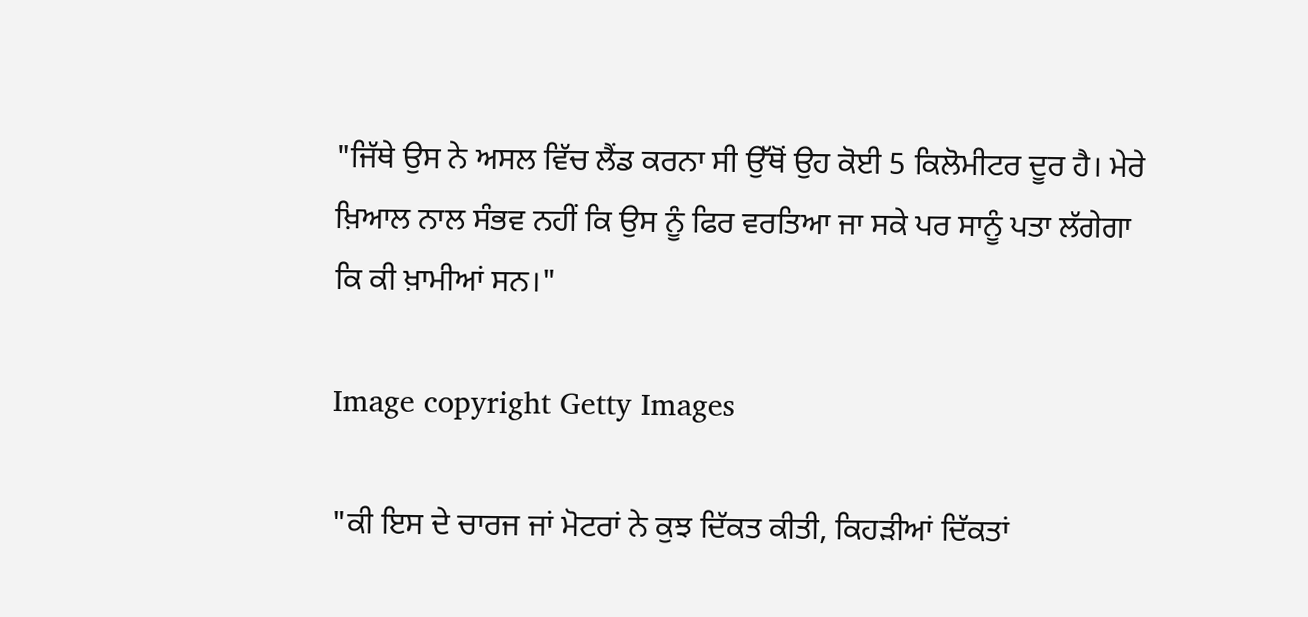"ਜਿੱਥੇ ਉਸ ਨੇ ਅਸਲ ਵਿੱਚ ਲੈਂਡ ਕਰਨਾ ਸੀ ਉੱਥੋਂ ਉਹ ਕੋਈ 5 ਕਿਲੋਮੀਟਰ ਦੂਰ ਹੈ। ਮੇਰੇ ਖ਼ਿਆਲ ਨਾਲ ਸੰਭਵ ਨਹੀਂ ਕਿ ਉਸ ਨੂੰ ਫਿਰ ਵਰਤਿਆ ਜਾ ਸਕੇ ਪਰ ਸਾਨੂੰ ਪਤਾ ਲੱਗੇਗਾ ਕਿ ਕੀ ਖ਼ਾਮੀਆਂ ਸਨ।"

Image copyright Getty Images

"ਕੀ ਇਸ ਦੇ ਚਾਰਜ ਜਾਂ ਮੋਟਰਾਂ ਨੇ ਕੁਝ ਦਿੱਕਤ ਕੀਤੀ, ਕਿਹੜੀਆਂ ਦਿੱਕਤਾਂ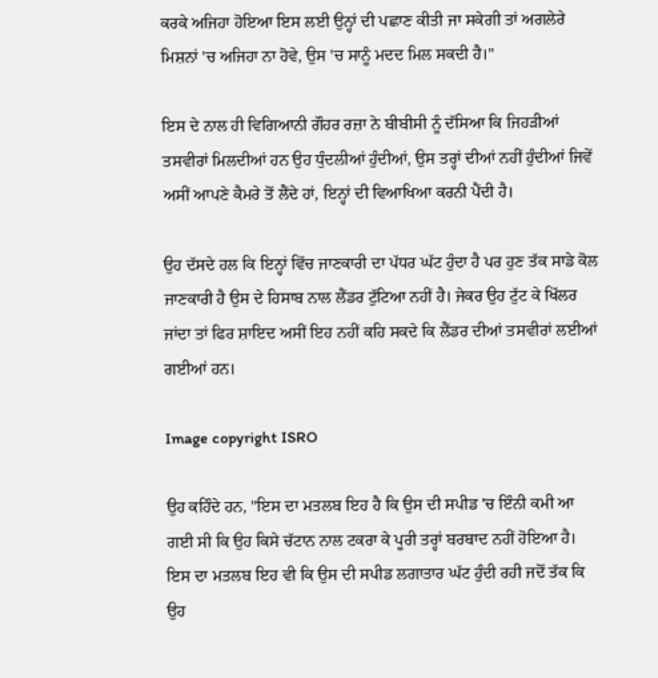ਕਰਕੇ ਅਜਿਹਾ ਹੋਇਆ ਇਸ ਲਈ ਉਨ੍ਹਾਂ ਦੀ ਪਛਾਣ ਕੀਤੀ ਜਾ ਸਕੇਗੀ ਤਾਂ ਅਗਲੇਰੇ ਮਿਸ਼ਨਾਂ 'ਚ ਅਜਿਹਾ ਨਾ ਹੋਵੇ, ਉਸ 'ਚ ਸਾਨੂੰ ਮਦਦ ਮਿਲ ਸਕਦੀ ਹੈ।"

ਇਸ ਦੇ ਨਾਲ ਹੀ ਵਿਗਿਆਨੀ ਗੌਹਰ ਰਜ਼ਾ ਨੇ ਬੀਬੀਸੀ ਨੂੰ ਦੱਸਿਆ ਕਿ ਜਿਹੜੀਆਂ ਤਸਵੀਰਾਂ ਮਿਲਦੀਆਂ ਹਨ ਉਹ ਧੁੰਦਲੀਆਂ ਹੁੰਦੀਆਂ, ਉਸ ਤਰ੍ਹਾਂ ਦੀਆਂ ਨਹੀਂ ਹੁੰਦੀਆਂ ਜਿਵੇਂ ਅਸੀਂ ਆਪਣੇ ਕੈਮਰੇ ਤੋਂ ਲੈਂਦੇ ਹਾਂ, ਇਨ੍ਹਾਂ ਦੀ ਵਿਆਖਿਆ ਕਰਨੀ ਪੈਂਦੀ ਹੈ।

ਉਹ ਦੱਸਦੇ ਹਲ ਕਿ ਇਨ੍ਹਾਂ ਵਿੱਚ ਜਾਣਕਾਰੀ ਦਾ ਪੱਧਰ ਘੱਟ ਹੁੰਦਾ ਹੈ ਪਰ ਹੁਣ ਤੱਕ ਸਾਡੇ ਕੋਲ ਜਾਣਕਾਰੀ ਹੈ ਉਸ ਦੇ ਹਿਸਾਬ ਨਾਲ ਲੈਂਡਰ ਟੁੱਟਿਆ ਨਹੀਂ ਹੈ। ਜੇਕਰ ਉਹ ਟੁੱਟ ਕੇ ਖਿੱਲਰ ਜਾਂਦਾ ਤਾਂ ਫਿਰ ਸ਼ਾਇਦ ਅਸੀਂ ਇਹ ਨਹੀਂ ਕਹਿ ਸਕਦੇ ਕਿ ਲੈਂਡਰ ਦੀਆਂ ਤਸਵੀਰਾਂ ਲਈਆਂ ਗਈਆਂ ਹਨ।

Image copyright ISRO

ਉਹ ਕਹਿੰਦੇ ਹਨ, "ਇਸ ਦਾ ਮਤਲਬ ਇਹ ਹੈ ਕਿ ਉਸ ਦੀ ਸਪੀਡ 'ਚ ਇੰਨੀ ਕਮੀ ਆ ਗਈ ਸੀ ਕਿ ਉਹ ਕਿਸੇ ਚੱਟਾਨ ਨਾਲ ਟਕਰਾ ਕੇ ਪੂਰੀ ਤਰ੍ਹਾਂ ਬਰਬਾਦ ਨਹੀਂ ਹੋਇਆ ਹੈ। ਇਸ ਦਾ ਮਤਲਬ ਇਹ ਵੀ ਕਿ ਉਸ ਦੀ ਸਪੀਡ ਲਗਾਤਾਰ ਘੱਟ ਹੁੰਦੀ ਰਹੀ ਜਦੋਂ ਤੱਕ ਕਿ ਉਹ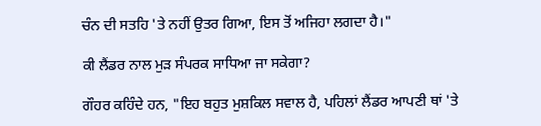ਚੰਨ ਦੀ ਸਤਹਿ 'ਤੇ ਨਹੀਂ ਉਤਰ ਗਿਆ, ਇਸ ਤੋਂ ਅਜਿਹਾ ਲਗਦਾ ਹੈ।"

ਕੀ ਲੈਂਡਰ ਨਾਲ ਮੁੜ ਸੰਪਰਕ ਸਾਧਿਆ ਜਾ ਸਕੇਗਾ?

ਗੌਹਰ ਕਹਿੰਦੇ ਹਨ, "ਇਹ ਬਹੁਤ ਮੁਸ਼ਕਿਲ ਸਵਾਲ ਹੈ, ਪਹਿਲਾਂ ਲੈਂਡਰ ਆਪਣੀ ਥਾਂ 'ਤੇ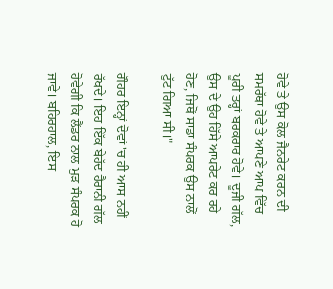ਹੋਵੇ ਤੇ ਉਸ ਕੋਲ ਜੈਨਰੇਟ ਕਰਨ ਦੀ ਸਮਰੱਥਾ ਹੋਵੇ ਤੇ ਆਪਣੇ ਆਪ ਵਿੱਚ ਪੂਰੀ ਤਰ੍ਹਾਂ ਬਰਕਰਾਰ ਹੋਵੇ। ਦੂਜੀ ਗੱਲ, ਉਸ ਦੇ ਉਹ ਹਿੱਸੇ ਆਪਰੇਟ ਕਰ ਰਹੇ ਹੋਣ, ਜਿਥੋਂ ਸਾਡਾ ਸੰਪਰਕ ਉਸ ਨਾਲੋਂ ਟੁੱਟ ਗਿਆ ਸੀ।"

ਗੌਹਰ ਇਨ੍ਹਾਂ ਦੋਵਾਂ 'ਚ ਹੀ ਆਸ ਨਹੀਂ ਰੱਖਦੇ। ਇਹ ਇੱਕ ਬੇਹੱਦ ਹੈਰਾਨੀ ਗੱਲ ਹੋਵੇਗੀ ਕਿ ਲੈਂਡਰ ਨਾਲ ਮੁੜ ਸੰਪਰਕ ਹੋ ਜਾਵੇ। ਬਹਿਰਹਾਲ, ਇਸ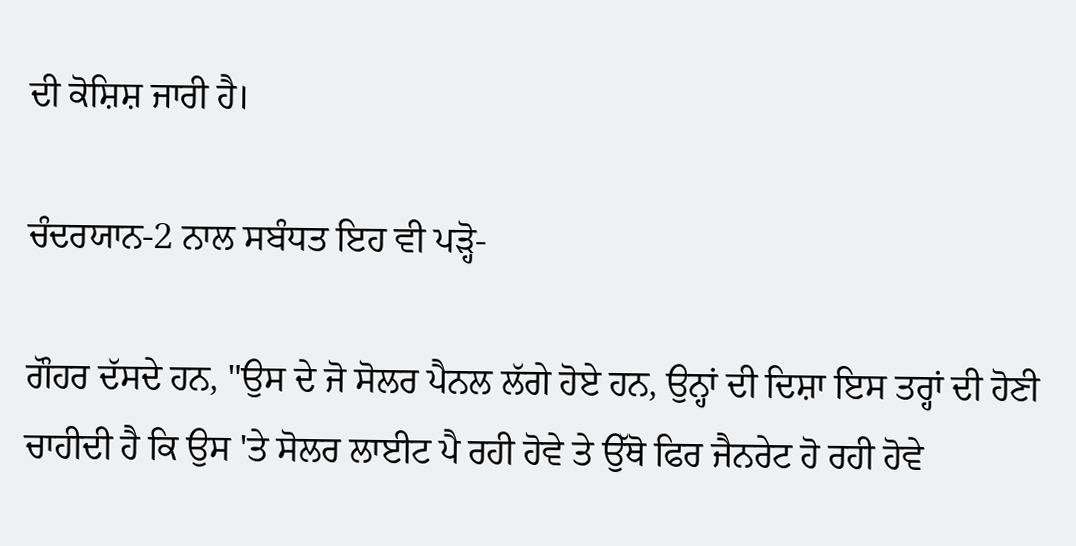ਦੀ ਕੋਸ਼ਿਸ਼ ਜਾਰੀ ਹੈ।

ਚੰਦਰਯਾਨ-2 ਨਾਲ ਸਬੰਧਤ ਇਹ ਵੀ ਪੜ੍ਹੋ-

ਗੌਹਰ ਦੱਸਦੇ ਹਨ, "ਉਸ ਦੇ ਜੋ ਸੋਲਰ ਪੈਨਲ ਲੱਗੇ ਹੋਏ ਹਨ, ਉਨ੍ਹਾਂ ਦੀ ਦਿਸ਼ਾ ਇਸ ਤਰ੍ਹਾਂ ਦੀ ਹੋਣੀ ਚਾਹੀਦੀ ਹੈ ਕਿ ਉਸ 'ਤੇ ਸੋਲਰ ਲਾਈਟ ਪੈ ਰਹੀ ਹੋਵੇ ਤੇ ਉੱਥੋ ਫਿਰ ਜੈਨਰੇਟ ਹੋ ਰਹੀ ਹੋਵੇ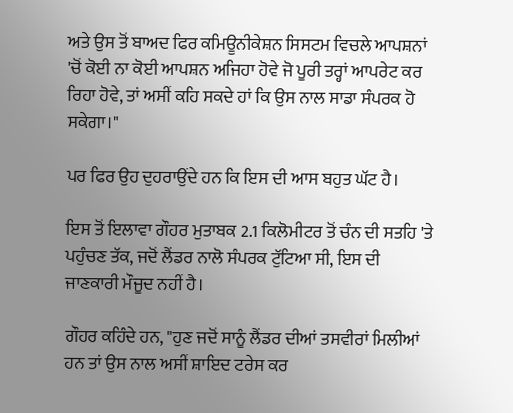ਅਤੇ ਉਸ ਤੋਂ ਬਾਅਦ ਫਿਰ ਕਮਿਊਨੀਕੇਸ਼ਨ ਸਿਸਟਮ ਵਿਚਲੇ ਆਪਸ਼ਨਾਂ 'ਚੋਂ ਕੋਈ ਨਾ ਕੋਈ ਆਪਸ਼ਨ ਅਜਿਹਾ ਹੋਵੇ ਜੋ ਪੂਰੀ ਤਰ੍ਹਾਂ ਆਪਰੇਟ ਕਰ ਰਿਹਾ ਹੋਵੇ, ਤਾਂ ਅਸੀਂ ਕਹਿ ਸਕਦੇ ਹਾਂ ਕਿ ਉਸ ਨਾਲ ਸਾਡਾ ਸੰਪਰਕ ਹੋ ਸਕੇਗਾ।"

ਪਰ ਫਿਰ ਉਹ ਦੁਹਰਾਉਂਦੇ ਹਨ ਕਿ ਇਸ ਦੀ ਆਸ ਬਹੁਤ ਘੱਟ ਹੈ।

ਇਸ ਤੋਂ ਇਲਾਵਾ ਗੌਹਰ ਮੁਤਾਬਕ 2.1 ਕਿਲੋਮੀਟਰ ਤੋਂ ਚੰਨ ਦੀ ਸਤਹਿ 'ਤੇ ਪਹੁੰਚਣ ਤੱਕ, ਜਦੋਂ ਲੈਂਡਰ ਨਾਲੋ ਸੰਪਰਕ ਟੁੱਟਿਆ ਸੀ, ਇਸ ਦੀ ਜਾਣਕਾਰੀ ਮੌਜੂਦ ਨਹੀਂ ਹੈ।

ਗੌਹਰ ਕਹਿੰਦੇ ਹਨ, "ਹੁਣ ਜਦੋਂ ਸਾਨੂੰ ਲੈਂਡਰ ਦੀਆਂ ਤਸਵੀਰਾਂ ਮਿਲੀਆਂ ਹਨ ਤਾਂ ਉਸ ਨਾਲ ਅਸੀਂ ਸ਼ਾਇਦ ਟਰੇਸ ਕਰ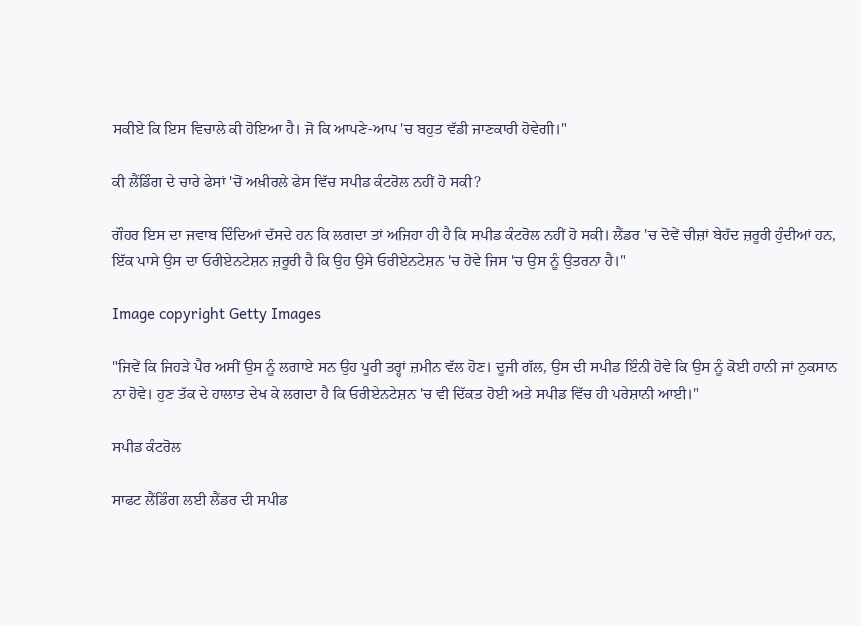ਸਕੀਏ ਕਿ ਇਸ ਵਿਚਾਲੇ ਕੀ ਹੋਇਆ ਹੈ। ਜੋ ਕਿ ਆਪਣੇ-ਆਪ 'ਚ ਬਹੁਤ ਵੱਡੀ ਜਾਣਕਾਰੀ ਹੋਵੇਗੀ।"

ਕੀ ਲੈਂਡਿੰਗ ਦੇ ਚਾਰੇ ਫੇਸਾਂ 'ਚੋਂ ਅਖ਼ੀਰਲੇ ਫੇਸ ਵਿੱਚ ਸਪੀਡ ਕੰਟਰੋਲ ਨਹੀਂ ਹੋ ਸਕੀ?

ਗੌਹਰ ਇਸ ਦਾ ਜਵਾਬ ਦਿੰਦਿਆਂ ਦੱਸਦੇ ਹਨ ਕਿ ਲਗਦਾ ਤਾਂ ਅਜਿਹਾ ਹੀ ਹੈ ਕਿ ਸਪੀਡ ਕੰਟਰੋਲ ਨਹੀਂ ਹੋ ਸਕੀ। ਲੈਂਡਰ 'ਚ ਦੋਵੇਂ ਚੀਜ਼ਾਂ ਬੇਹੱਦ ਜ਼ਰੂਰੀ ਹੁੰਦੀਆਂ ਹਨ, ਇੱਕ ਪਾਸੇ ਉਸ ਦਾ ਓਰੀਏਨਟੇਸ਼ਨ ਜ਼ਰੂਰੀ ਹੈ ਕਿ ਉਹ ਉਸੇ ਓਰੀਏਨਟੇਸ਼ਨ 'ਚ ਹੋਵੇ ਜਿਸ 'ਚ ਉਸ ਨੂੰ ਉਤਰਨਾ ਹੈ।"

Image copyright Getty Images

"ਜਿਵੇਂ ਕਿ ਜਿਹੜੇ ਪੈਰ ਅਸੀਂ ਉਸ ਨੂੰ ਲਗਾਏ ਸਨ ਉਹ ਪੂਰੀ ਤਰ੍ਹਾਂ ਜ਼ਮੀਨ ਵੱਲ ਹੋਣ। ਦੂਜੀ ਗੱਲ, ਉਸ ਦੀ ਸਪੀਡ ਇੰਨੀ ਹੋਵੇ ਕਿ ਉਸ ਨੂੰ ਕੋਈ ਹਾਨੀ ਜਾਂ ਨੁਕਸਾਨ ਨਾ ਹੋਵੇ। ਹੁਣ ਤੱਕ ਦੇ ਹਾਲਾਤ ਦੇਖ ਕੇ ਲਗਦਾ ਹੈ ਕਿ ਓਰੀਏਨਟੇਸ਼ਨ 'ਚ ਵੀ ਦਿੱਕਤ ਹੋਈ ਅਤੇ ਸਪੀਡ ਵਿੱਚ ਹੀ ਪਰੇਸ਼ਾਨੀ ਆਈ।"

ਸਪੀਡ ਕੰਟਰੋਲ

ਸਾਫਟ ਲੈਂਡਿੰਗ ਲਈ ਲੈਂਡਰ ਦੀ ਸਪੀਡ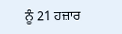ਨੂੰ 21 ਹਜ਼ਾਰ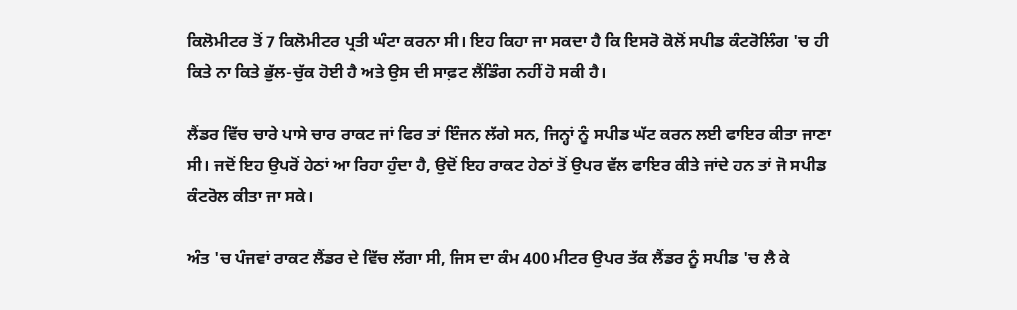ਕਿਲੋਮੀਟਰ ਤੋਂ 7 ਕਿਲੋਮੀਟਰ ਪ੍ਰਤੀ ਘੰਟਾ ਕਰਨਾ ਸੀ। ਇਹ ਕਿਹਾ ਜਾ ਸਕਦਾ ਹੈ ਕਿ ਇਸਰੋ ਕੋਲੋਂ ਸਪੀਡ ਕੰਟਰੋਲਿੰਗ 'ਚ ਹੀ ਕਿਤੇ ਨਾ ਕਿਤੇ ਭੁੱਲ-ਚੁੱਕ ਹੋਈ ਹੈ ਅਤੇ ਉਸ ਦੀ ਸਾਫ਼ਟ ਲੈਂਡਿੰਗ ਨਹੀਂ ਹੋ ਸਕੀ ਹੈ।

ਲੈਂਡਰ ਵਿੱਚ ਚਾਰੇ ਪਾਸੇ ਚਾਰ ਰਾਕਟ ਜਾਂ ਫਿਰ ਤਾਂ ਇੰਜਨ ਲੱਗੇ ਸਨ, ਜਿਨ੍ਹਾਂ ਨੂੰ ਸਪੀਡ ਘੱਟ ਕਰਨ ਲਈ ਫਾਇਰ ਕੀਤਾ ਜਾਣਾ ਸੀ। ਜਦੋਂ ਇਹ ਉਪਰੋਂ ਹੇਠਾਂ ਆ ਰਿਹਾ ਹੁੰਦਾ ਹੈ, ਉਦੋਂ ਇਹ ਰਾਕਟ ਹੇਠਾਂ ਤੋਂ ਉਪਰ ਵੱਲ ਫਾਇਰ ਕੀਤੇ ਜਾਂਦੇ ਹਨ ਤਾਂ ਜੋ ਸਪੀਡ ਕੰਟਰੋਲ ਕੀਤਾ ਜਾ ਸਕੇ।

ਅੰਤ 'ਚ ਪੰਜਵਾਂ ਰਾਕਟ ਲੈਂਡਰ ਦੇ ਵਿੱਚ ਲੱਗਾ ਸੀ, ਜਿਸ ਦਾ ਕੰਮ 400 ਮੀਟਰ ਉਪਰ ਤੱਕ ਲੈਂਡਰ ਨੂੰ ਸਪੀਡ 'ਚ ਲੈ ਕੇ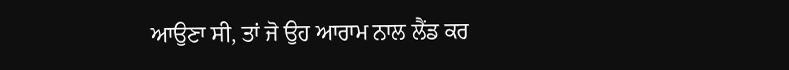ਆਉਣਾ ਸੀ, ਤਾਂ ਜੋ ਉਹ ਆਰਾਮ ਨਾਲ ਲੈਂਡ ਕਰ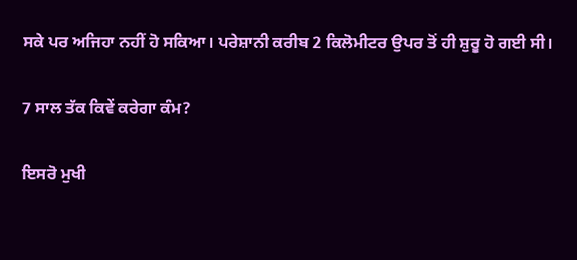ਸਕੇ ਪਰ ਅਜਿਹਾ ਨਹੀਂ ਹੋ ਸਕਿਆ। ਪਰੇਸ਼ਾਨੀ ਕਰੀਬ 2 ਕਿਲੋਮੀਟਰ ਉਪਰ ਤੋਂ ਹੀ ਸ਼ੁਰੂ ਹੋ ਗਈ ਸੀ।

7 ਸਾਲ ਤੱਕ ਕਿਵੇਂ ਕਰੇਗਾ ਕੰਮ?

ਇਸਰੋ ਮੁਖੀ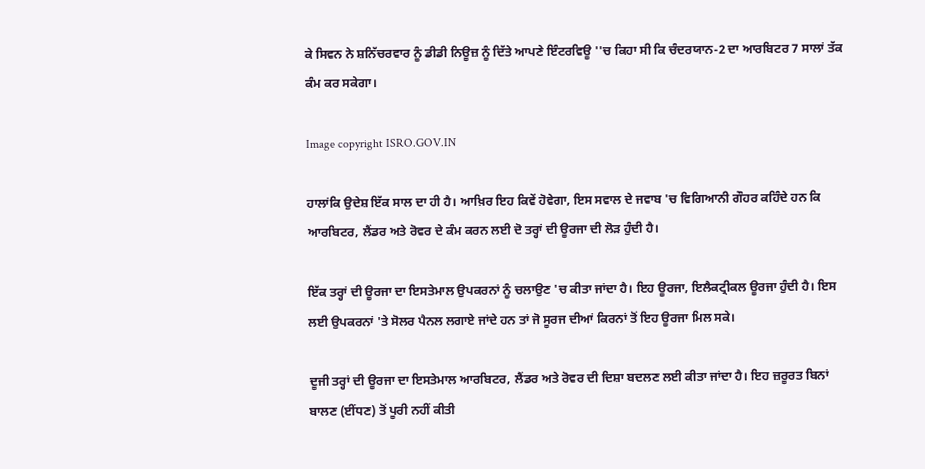ਕੇ ਸਿਵਨ ਨੇ ਸ਼ਨਿੱਚਰਵਾਰ ਨੂੰ ਡੀਡੀ ਨਿਊਜ਼ ਨੂੰ ਦਿੱਤੇ ਆਪਣੇ ਇੰਟਰਵਿਊ ''ਚ ਕਿਹਾ ਸੀ ਕਿ ਚੰਦਰਯਾਨ-2 ਦਾ ਆਰਬਿਟਰ 7 ਸਾਲਾਂ ਤੱਕ ਕੰਮ ਕਰ ਸਕੇਗਾ।

Image copyright ISRO.GOV.IN

ਹਾਲਾਂਕਿ ਉਦੇਸ਼ ਇੱਕ ਸਾਲ ਦਾ ਹੀ ਹੈ। ਆਖ਼ਿਰ ਇਹ ਕਿਵੇਂ ਹੋਵੇਗਾ, ਇਸ ਸਵਾਲ ਦੇ ਜਵਾਬ 'ਚ ਵਿਗਿਆਨੀ ਗੌਹਰ ਕਹਿੰਦੇ ਹਨ ਕਿ ਆਰਬਿਟਰ, ਲੈਂਡਰ ਅਤੇ ਰੋਵਰ ਦੇ ਕੰਮ ਕਰਨ ਲਈ ਦੋ ਤਰ੍ਹਾਂ ਦੀ ਊਰਜਾ ਦੀ ਲੋੜ ਹੁੰਦੀ ਹੈ।

ਇੱਕ ਤਰ੍ਹਾਂ ਦੀ ਊਰਜਾ ਦਾ ਇਸਤੇਮਾਲ ਉਪਕਰਨਾਂ ਨੂੰ ਚਲਾਉਣ 'ਚ ਕੀਤਾ ਜਾਂਦਾ ਹੈ। ਇਹ ਊਰਜਾ, ਇਲੈਕਟ੍ਰੀਕਲ ਊਰਜਾ ਹੁੰਦੀ ਹੈ। ਇਸ ਲਈ ਉਪਕਰਨਾਂ 'ਤੇ ਸੋਲਰ ਪੈਨਲ ਲਗਾਏ ਜਾਂਦੇ ਹਨ ਤਾਂ ਜੋ ਸੂਰਜ ਦੀਆਂ ਕਿਰਨਾਂ ਤੋਂ ਇਹ ਊਰਜਾ ਮਿਲ ਸਕੇ।

ਦੂਜੀ ਤਰ੍ਹਾਂ ਦੀ ਊਰਜਾ ਦਾ ਇਸਤੇਮਾਲ ਆਰਬਿਟਰ, ਲੈਂਡਰ ਅਤੇ ਰੋਵਰ ਦੀ ਦਿਸ਼ਾ ਬਦਲਣ ਲਈ ਕੀਤਾ ਜਾਂਦਾ ਹੈ। ਇਹ ਜ਼ਰੂਰਤ ਬਿਨਾਂ ਬਾਲਣ (ਈਂਧਣ) ਤੋਂ ਪੂਰੀ ਨਹੀਂ ਕੀਤੀ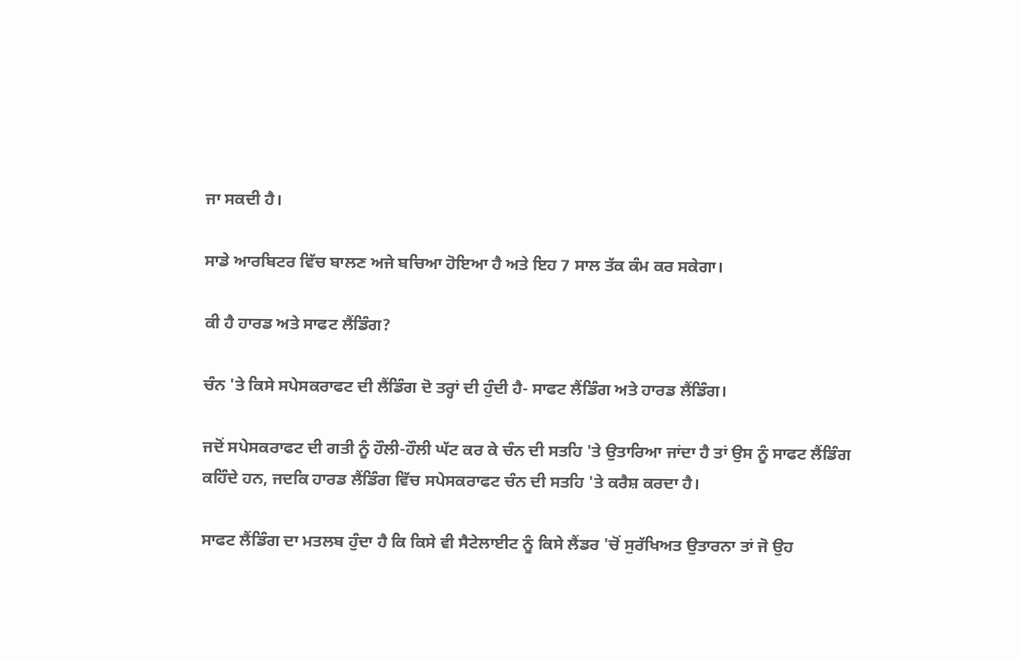ਜਾ ਸਕਦੀ ਹੈ।

ਸਾਡੇ ਆਰਬਿਟਰ ਵਿੱਚ ਬਾਲਣ ਅਜੇ ਬਚਿਆ ਹੋਇਆ ਹੈ ਅਤੇ ਇਹ 7 ਸਾਲ ਤੱਕ ਕੰਮ ਕਰ ਸਕੇਗਾ।

ਕੀ ਹੈ ਹਾਰਡ ਅਤੇ ਸਾਫਟ ਲੈਂਡਿੰਗ?

ਚੰਨ 'ਤੇ ਕਿਸੇ ਸਪੇਸਕਰਾਫਟ ਦੀ ਲੈਂਡਿੰਗ ਦੋ ਤਰ੍ਹਾਂ ਦੀ ਹੁੰਦੀ ਹੈ- ਸਾਫਟ ਲੈਂਡਿੰਗ ਅਤੇ ਹਾਰਡ ਲੈਂਡਿੰਗ।

ਜਦੋਂ ਸਪੇਸਕਰਾਫਟ ਦੀ ਗਤੀ ਨੂੰ ਹੌਲੀ-ਹੌਲੀ ਘੱਟ ਕਰ ਕੇ ਚੰਨ ਦੀ ਸਤਹਿ 'ਤੇ ਉਤਾਰਿਆ ਜਾਂਦਾ ਹੈ ਤਾਂ ਉਸ ਨੂੰ ਸਾਫਟ ਲੈਂਡਿੰਗ ਕਹਿੰਦੇ ਹਨ, ਜਦਕਿ ਹਾਰਡ ਲੈਂਡਿੰਗ ਵਿੱਚ ਸਪੇਸਕਰਾਫਟ ਚੰਨ ਦੀ ਸਤਹਿ 'ਤੇ ਕਰੈਸ਼ ਕਰਦਾ ਹੈ।

ਸਾਫਟ ਲੈਂਡਿੰਗ ਦਾ ਮਤਲਬ ਹੁੰਦਾ ਹੈ ਕਿ ਕਿਸੇ ਵੀ ਸੈਟੇਲਾਈਟ ਨੂੰ ਕਿਸੇ ਲੈਂਡਰ 'ਚੋਂ ਸੁਰੱਖਿਅਤ ਉਤਾਰਨਾ ਤਾਂ ਜੋ ਉਹ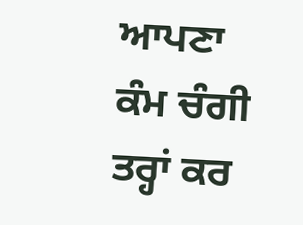ਆਪਣਾ ਕੰਮ ਚੰਗੀ ਤਰ੍ਹਾਂ ਕਰ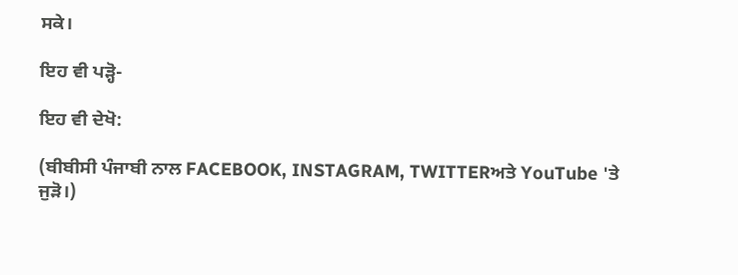ਸਕੇ।

ਇਹ ਵੀ ਪੜ੍ਹੋ-

ਇਹ ਵੀ ਦੇਖੋ:

(ਬੀਬੀਸੀ ਪੰਜਾਬੀ ਨਾਲ FACEBOOK, INSTAGRAM, TWITTERਅਤੇ YouTube 'ਤੇ ਜੁੜੋ।)